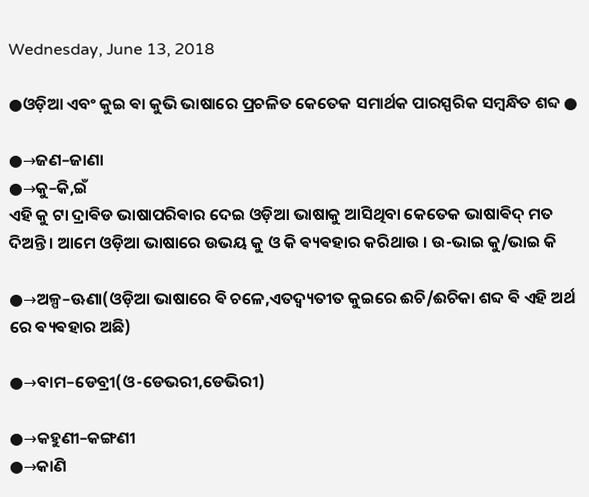Wednesday, June 13, 2018

●ଓଡ଼ିଆ ଏବଂ କୁଇ ଵା କୁଭି ଭାଷାରେ ପ୍ରଚଳିତ କେତେକ ସମାର୍ଥକ ପାରସ୍ପରିକ ସମ୍ବନ୍ଧିତ ଶବ୍ଦ ●

●→ଜଣ–ଜାଣା
●→କୁ–କି,ଇଁ
ଏହି କୁ ଟା ଦ୍ରାଵିଡ ଭାଷାପରିଵାର ଦେଇ ଓଡ଼ିଆ ଭାଷାକୁ ଆସିଥିବା କେତେକ ଭାଷାଵିଦ୍ ମତ ଦିଅନ୍ତି । ଆମେ ଓଡ଼ିଆ ଭାଷାରେ ଉଭୟ କୁ ଓ କି ଵ୍ୟଵହାର କରିଥାଉ । ଉ-ଭାଇ କୁ/ଭାଇ କି

●→ଅଳ୍ପ–ଊଣା(ଓଡ଼ିଆ ଭାଷାରେ ଵି ଚଳେ,ଏତଦ୍ବ୍ୟତୀତ କୁଇରେ ଈଚି/ଈଚିକା ଶବ୍ଦ ଵି ଏହି ଅର୍ଥ ରେ ଵ୍ୟଵହାର ଅଛି)

●→ବାମ–ଡେବ୍ରୀ(ଓ-ଡେଭରୀ,ଡେଭିରୀ)

●→କହୁଣୀ–କଙ୍ଗଣୀ
●→କାଣି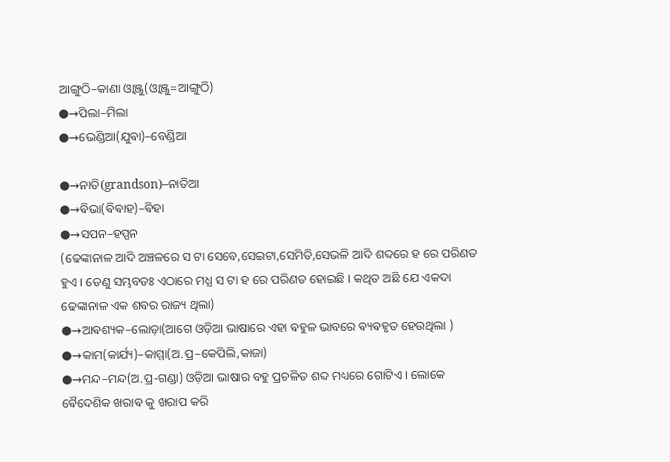ଆଙ୍ଗୁଠି–କାଣା ଓ୍ଵାଞ୍ଜୁ(ଓ୍ଵାଞ୍ଜୁ=ଆଙ୍ଗୁଠି)
●→ପିଲା–ମିଲା
●→ଭେଣ୍ଡିଆ(ଯୁଵା)–ବେଣ୍ଡିଆ

●→ନାତି(grandson)–ନାତିଆ
●→ଵିଭା(ଵିଵାହ)–ଵିହା
●→ସପନ–ହପ୍ପନ
(ଢେଙ୍କାନାଳ ଆଦି ଅଞ୍ଚଳରେ ସ ଟା ସେବେ,ସେଇଟା,ସେମିତି,ସେଭଳି ଆଦି ଶବ୍ଦରେ ହ ରେ ପରିଣତ ହୁଏ । ତେଣୁ ସମ୍ଭବତଃ ଏଠାରେ ମଧ୍ଯ ସ ଟା ହ ରେ ପରିଣତ ହୋଇଛି । କଥିତ ଅଛି ଯେ ଏକଦା ଢେଙ୍କାନାଳ ଏକ ଶବର ରାଜ୍ୟ ଥିଲା)
●→ଆଵଶ୍ୟକ–ଲୋଡ଼ା(ଆଗେ ଓଡ଼ିଆ ଭାଷାରେ ଏହା ଵହୁଳ ଭାବରେ ଵ୍ୟଵହୃତ ହେଉଥିଲା )
●→କାମ(କାର୍ଯ୍ୟ)–କାମ୍ମା(ଅ.ପ୍ର–କେପିଲି,କାଜା)
●→ମନ୍ଦ–ମନ୍ଦ(ଅ.ପ୍ର-ଗଣ୍ଡା) ଓଡ଼ିଆ ଭାଷାର ବହୁ ପ୍ରଚଳିତ ଶବ୍ଦ ମଧ୍ୟରେ ଗୋଟିଏ । ଲୋକେ ଵୈଦେଶିକ ଖରାଵ କୁ ଖରାପ କରି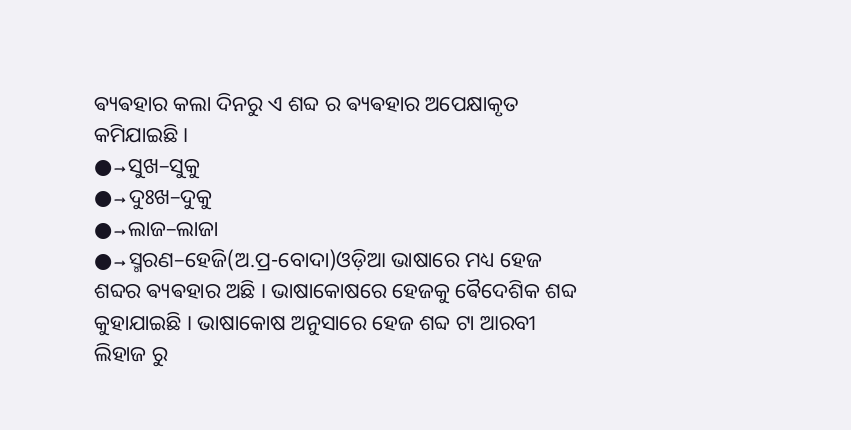ଵ୍ୟଵହାର କଲା ଦିନରୁ ଏ ଶବ୍ଦ ର ଵ୍ୟଵହାର ଅପେକ୍ଷାକୃତ କମିଯାଇଛି ।
●→ସୁଖ–ସୁକୁ
●→ଦୁଃଖ–ଦୁକୁ
●→ଲାଜ–ଲାଜା
●→ସ୍ମରଣ–ହେଜି(ଅ.ପ୍ର-ବୋଦା)ଓଡ଼ିଆ ଭାଷାରେ ମଧ୍ୟ ହେଜ ଶବ୍ଦର ଵ୍ୟଵହାର ଅଛି । ଭାଷାକୋଷରେ ହେଜକୁ ଵୈଦେଶିକ ଶବ୍ଦ କୁହାଯାଇଛି । ଭାଷାକୋଷ ଅନୁସାରେ ହେଜ ଶବ୍ଦ ଟା ଆରବୀ ଲିହାଜ ରୁ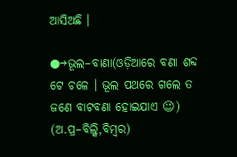ଆସିଅଛି ।

●→ଭୂଲ–ବାଣା(ଓଡ଼ିଆରେ ବଣା ଶବ୍ଦ ଟେ ଚଳେ । ଭୂଲ ପଥରେ ଗଲେ ତ ଜଣେ ବାଟବଣା ହୋଇଯାଏ 😉) (ଅ.ପ୍ର–ବିଲ୍କି,ବିମ୍ଵର)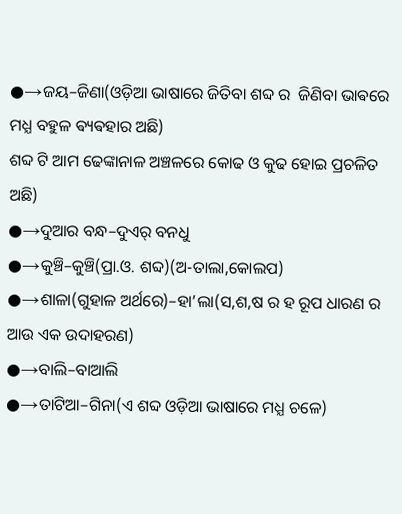●→ଜୟ–ଜିଣା(ଓଡ଼ିଆ ଭାଷାରେ ଜିତିବା ଶବ୍ଦ ର  ଜିଣିବା ଭାଵରେ ମଧ୍ଯ ବହୁଳ ଵ୍ୟଵହାର ଅଛି)
ଶବ୍ଦ ଟି ଆମ ଢେଙ୍କାନାଳ ଅଞ୍ଚଳରେ କୋଢ ଓ କୁଢ ହୋଇ ପ୍ରଚଳିତ ଅଛି)
●→ଦୁଆର ବନ୍ଧ–ଦୁଏର୍ ବନଧୁ
●→କୁଞ୍ଚି–କୁଞ୍ଚି(ପ୍ରା.ଓ. ଶବ୍ଦ)(ଅ-ତାଲା,କୋଲପ)
●→ଶାଳା(ଗୁହାଳ ଅର୍ଥରେ)–ହା’ଲା(ସ,ଶ,ଷ ର ହ ରୂପ ଧାରଣ ର ଆଉ ଏକ ଉଦାହରଣ)
●→ବାଲି–ବାଆଲି
●→ତାଟିଆ–ଗିନା(ଏ ଶବ୍ଦ ଓଡ଼ିଆ ଭାଷାରେ ମଧ୍ଯ ଚଳେ)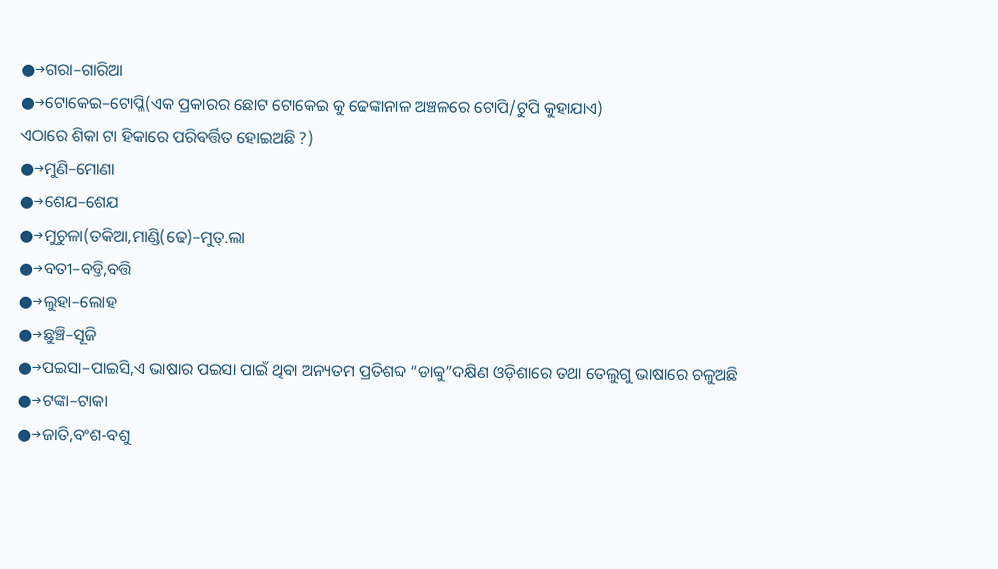●→ଗରା–ଗାରିଆ
●→ଟୋକେଇ–ଟୋପ୍ଳି(ଏକ ପ୍ରକାରର ଛୋଟ ଟୋକେଇ କୁ ଢେଙ୍କାନାଳ ଅଞ୍ଚଳରେ ଟୋପି/ଟୁପି କୁହାଯାଏ)
ଏଠାରେ ଶିକା ଟା ହିକାରେ ପରିଵର୍ତ୍ତିତ ହୋଇଅଛି ?)
●→ମୁଣି–ମୋଣା
●→ଶେଯ–ଶେଯ
●→ମୁଚୁଳା(ତକିଆ,ମାଣ୍ଡି(ଢେ)–ମୁତ୍.ଲା
●→ବତୀ–ବଡ୍ତି,ବତ୍ତି
●→ଲୁହା–ଲୋହ
●→ଛୁଞ୍ଚି–ସୂଜି
●→ପଇସା–ପାଇସି,ଏ ଭାଷାର ପଇସା ପାଇଁ ଥିବା ଅନ୍ୟତମ ପ୍ରତିଶବ୍ଦ “ଡାବ୍ବୁ”ଦକ୍ଷିଣ ଓଡ଼ିଶାରେ ତଥା ତେଲୁଗୁ ଭାଷାରେ ଚଳୁଅଛି
●→ଟଙ୍କା–ଟାକା
●→ଜାତି,ବଂଶ-ବଶୁ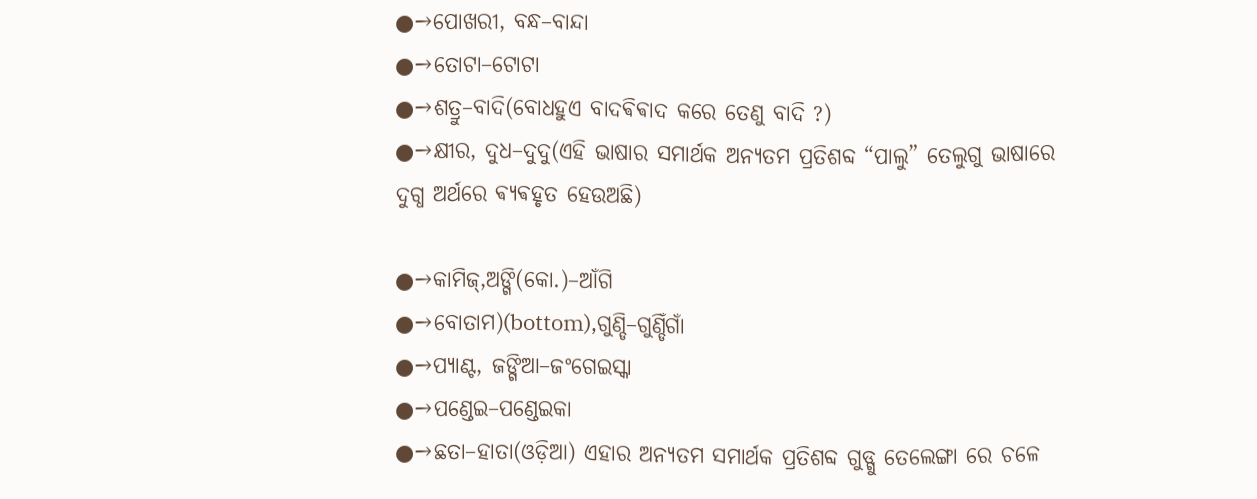●→ପୋଖରୀ, ବନ୍ଧ–ବାନ୍ଦା
●→ତୋଟା–ଟୋଟା
●→ଶତ୍ରୁ–ବାଦି(ବୋଧହୁଏ ବାଦଵିଵାଦ କରେ ତେଣୁ ବାଦି ?)
●→କ୍ଷୀର, ଦୁଧ–ଦୁଦୁ(ଏହି ଭାଷାର ସମାର୍ଥକ ଅନ୍ୟତମ ପ୍ରତିଶବ୍ଦ “ପାଲୁ” ତେଲୁଗୁ ଭାଷାରେ ଦୁଗ୍ଧ ଅର୍ଥରେ ଵ୍ୟଵହୃତ ହେଉଅଛି)

●→କାମିଜ୍,ଅଙ୍ଗି(କୋ.)–ଆଁଗି
●→ବୋତାମ)(bottom),ଗୁଣ୍ଡି–ଗୁଣ୍ଡିଁଗାଁ
●→ପ୍ୟାଣ୍ଟ, ଜଙ୍ଗିଆ–ଜଂଗେଇସ୍କା
●→ପଣ୍ଡେଇ–ପଣ୍ଡେଇକା
●→ଛତା–ହାତା(ଓଡ଼ିଆ) ଏହାର ଅନ୍ୟତମ ସମାର୍ଥକ ପ୍ରତିଶବ୍ଦ ଗୁଡ୍ଗୁ ତେଲେଙ୍ଗା ରେ ଚଳେ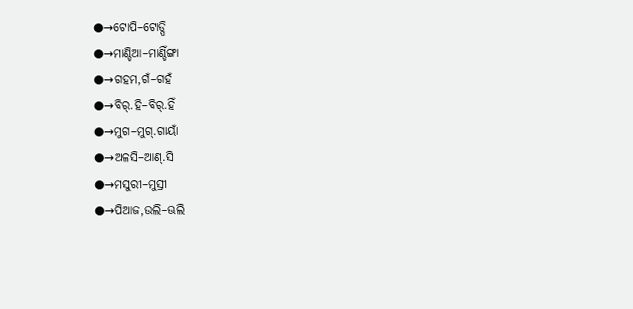●→ଟୋପି–ଟୋଡ୍ପି
●→ମାଣ୍ଡିଆ–ମାଣ୍ଡିଁଙ୍ଗା
●→ଗହମ,ଗଁ–ଗହଁ
●→ବିର୍.ହି–ବିର୍.ହିଁ
●→ମୁଗ–ମୁଗ୍.ଗାୟାଁ
●→ଅଳସି–ଆଣ୍.ସି
●→ମସୁରୀ–ମୁସ୍ରୀ
●→ପିଆଜ,ଉଲି–ଊଲି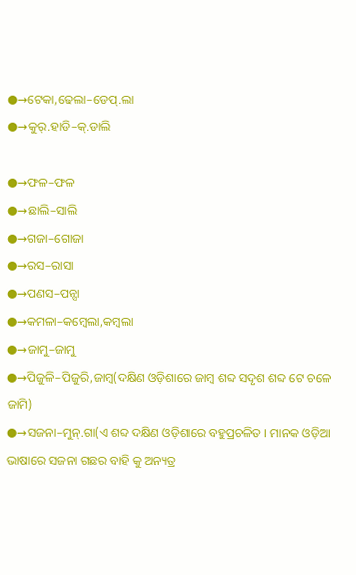●→ଟେକା,ଢେଲା–ଡେପ୍.ଲା
●→କୁର୍.ହାଡି–କ୍.ଡାଲି

●→ଫଳ–ଫଳ
●→ଛାଲି–ସାଲି
●→ଗଜା–ଗୋଜା
●→ରସ–ରାସା
●→ପଣସ–ପନ୍ସା
●→କମଳା–କମ୍ଵେଲା,କମ୍ଵଲା
●→ଜାମୁ–ଜାମୁ
●→ପିଜୁଳି–ପିଜୁରି,ଜାମ୍ବ(ଦକ୍ଷିଣ ଓଡ଼ିଶାରେ ଜାମ୍ଵ ଶବ୍ଦ ସଦୃଶ ଶବ୍ଦ ଟେ ଚଳେ ଜାମି)
●→ସଜନା–ମୁନ୍.ଗା(ଏ ଶବ୍ଦ ଦକ୍ଷିଣ ଓଡ଼ିଶାରେ ବହୁପ୍ରଚଳିତ । ମାନକ ଓଡ଼ିଆ ଭାଷାରେ ସଜନା ଗଛର ବାହି କୁ ଅନ୍ୟତ୍ର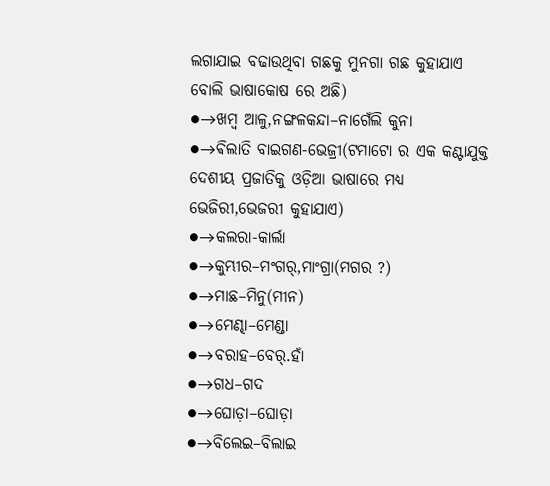ଲଗାଯାଇ ବଢାଉଥିବା ଗଛକୁ ମୁନଗା ଗଛ କୁହାଯାଏ ବୋଲି ଭାଷାକୋଷ ରେ ଅଛି)
●→ଖମ୍ବ ଆଳୁ,ନଙ୍ଗଳକନ୍ଦା–ନାଗେଁଲି କୁନା
●→ଵିଲାତି ବାଇଗଣ-ଭେଜ୍ରୀ(ଟମାଟୋ ର ଏକ କଣ୍ଟାଯୁକ୍ତ ଦେଶୀୟ ପ୍ରଜାତିକୁ ଓଡ଼ିଆ ଭାଷାରେ ମଧ୍ଯ ଭେଜିରୀ,ଭେଜରୀ କୁହାଯାଏ)
●→କଲରା-କାର୍ଲା
●→କୁମ୍ଭୀର–ମଂଗର୍,ମାଂଗ୍ରା(ମଗର ?)
●→ମାଛ–ମିନୁ(ମୀନ)
●→ମେଣ୍ଢା–ମେଣ୍ଡା
●→ବରାହ–ବେର୍.ହାଁ
●→ଗଧ–ଗଦ
●→ଘୋଡ଼ା–ଘୋଡ଼ା
●→ବିଲେଇ–ବିଲାଇ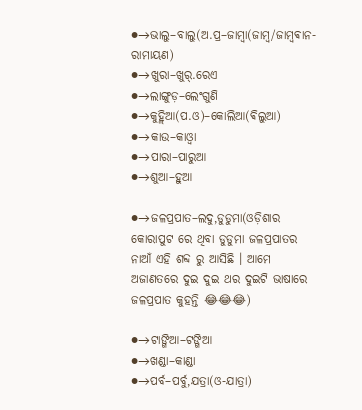●→ଭାଲୁ–ବାଲୁ(ଅ.ପ୍ର–ଜାମ୍ବା(ଜାମ୍ବ/ଜାମ୍ଵଵାନ-ରାମାୟଣ)
●→ଖୁରା–ଖୁର୍.ରେଏ
●→ଲାଙ୍ଗୁଡ଼–ଲେଂଗୁଣି
●→କୁହ୍ଲିଆ(ପ.ଓ)–କୋଲିଆ(ଵିଲୁଆ)
●→କାଉ–କାଓ୍ଵା
●→ପାରା–ପାରୁଆ
●→ଶୁଆ–ହୁଆ

●→ଜଳପ୍ରପାତ–ଲଦୁ,ଡୁଡୁମା(ଓଡ଼ିଶାର କୋରାପୁଟ ରେ ଥିବା ଡୁଡୁମା ଜଳପ୍ରପାତର ନାଆଁ ଏହି ଶବ୍ଦ ରୁ ଆସିଛି । ଆମେ ଅଜାଣତରେ ଦୁଇ ଦୁଇ ଥର ଦୁଇଟି ଭାଷାରେ ଜଳପ୍ରପାତ କୁହନ୍ତି 😂😂😂)

●→ଟାଙ୍ଗିଆ–ଟଙ୍ଗିଆ
●→ଖଣ୍ଡା–କାଣ୍ଡା
●→ପର୍ବ–ପର୍ବୁ,ଯତ୍ରା(ଓ-ଯାତ୍ରା)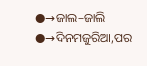●→ଜାଲ–ଜାଲି
●→ଦିନମଜୁରିଆ,ପର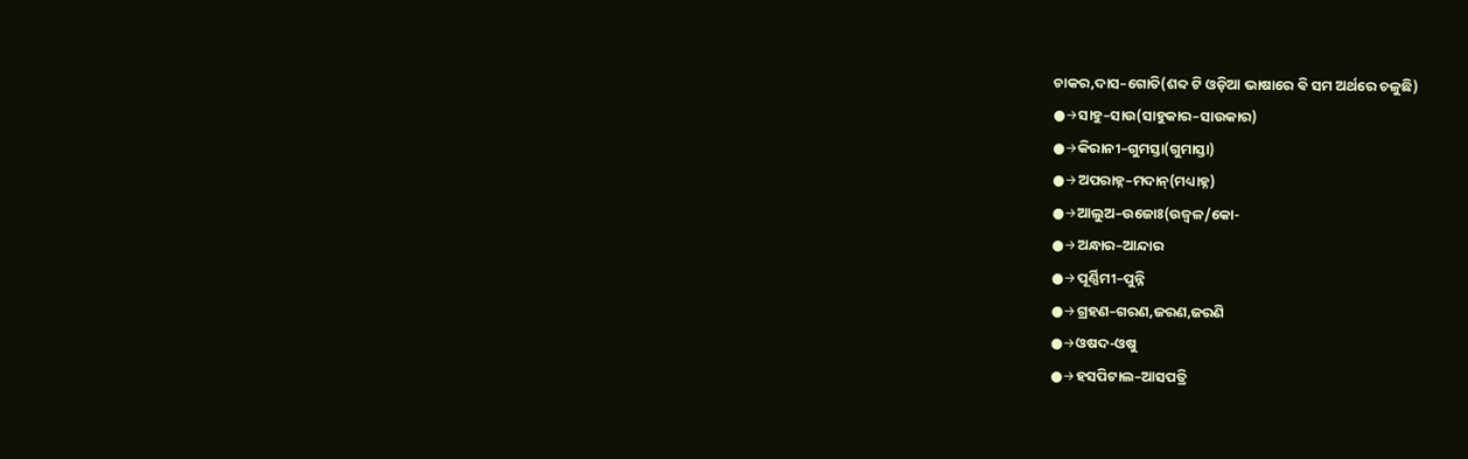ଚାକର,ଦାସ–ଗୋତି(ଶବ୍ଦ ଟି ଓଡ଼ିଆ ଭାଷାରେ ଵି ସମ ଅର୍ଥରେ ଚଳୁଛି)
●→ସାହୁ–ସାଉ(ସାହୁକାର–ସାଉକାର)
●→କିରାନୀ–ଗୁମସ୍ତା(ଗୁମାସ୍ତା)
●→ଅପରାହ୍ନ–ମଦାନ୍(ମଧ୍ୟାହ୍ନ)
●→ଆଲୁଅ–ଉଜୋଃ(ଉଜ୍ଵଳ/କୋ-
●→ଅନ୍ଧାର–ଆନ୍ଦାର
●→ପୂର୍ଣ୍ଣିମୀ–ପୁନ୍ନି
●→ଗ୍ରହଣ–ଗରଣ,ଜରଣ,ଜରଣି
●→ଓଷଦ-ଓଷୁ
●→ହସପିଟାଲ–ଆସପତ୍ରି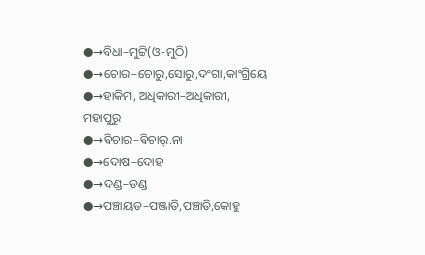●→ବିଧା–ମୁଟ୍ଟି(ଓ-ମୁଠି)
●→ଚୋର–ଚୋରୁ,ସୋରୁ,ଦଂଗା,କାଂଗ୍ରିୟେ
●→ହାକିମ, ଅଧିକାରୀ–ଅଧିକାରୀ, ମହାପୁରୁ
●→ଵିଚାର–ଵିଚାର୍.ନା
●→ଦୋଷ–ଦୋହ
●→ଦଣ୍ଡ–ଡଣ୍ଡ
●→ପଞ୍ଚାୟତ–ପଞ୍ଜାତି,ପଞ୍ଚାତି,କୋହୁ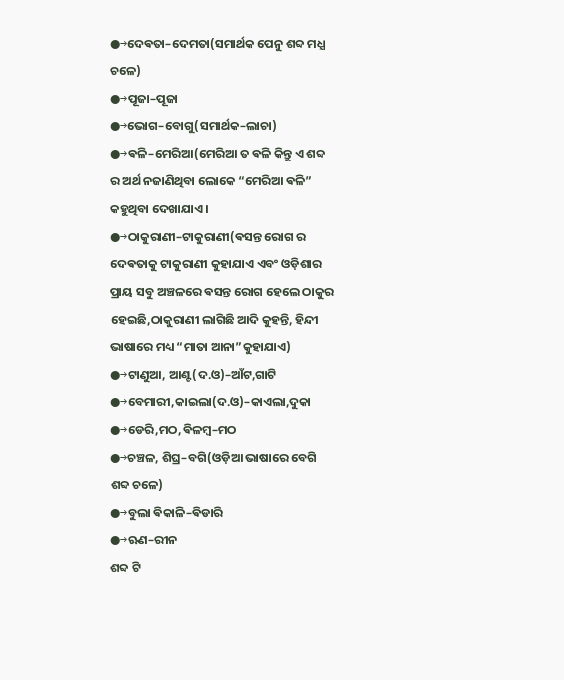●→ଦେଵତା–ଦେମତା(ସମାର୍ଥକ ପେନୁ ଶବ୍ଦ ମଧ୍ଯ ଚଳେ)
●→ପୂଜା–ପୂଜା
●→ଭୋଗ–ବୋଗୁ(ସମାର୍ଥକ–ଲାଚା)
●→ଵଳି–ମେରିଆ(ମେରିଆ ତ ଵଳି କିନ୍ତୁ ଏ ଶବ୍ଦ ର ଅର୍ଥ ନଜାଣିଥିବା ଲୋକେ “ମେରିଆ ଵଳି” କହୁଥିବା ଦେଖାଯାଏ ।
●→ଠାକୁରାଣୀ–ଟାକୁରାଣୀ(ଵସନ୍ତ ରୋଗ ର ଦେଵତାକୁ ଟାକୁରାଣୀ କୁହାଯାଏ ଏବଂ ଓଡ଼ିଶାର ପ୍ରାୟ ସବୁ ଅଞ୍ଚଳରେ ଵସନ୍ତ ରୋଗ ହେଲେ ଠାକୁର ହେଇଛି,ଠାକୁରାଣୀ ଲାଗିଛି ଆଦି କୁହନ୍ତି, ହିନ୍ଦୀ ଭାଷାରେ ମଧ୍ୟ “ମାତା ଆନା”କୁହାଯାଏ)
●→ଟାଣୁଆ, ଆଣ୍ଟ(ଦ.ଓ)–ଆଁଟ,ଗାଟି
●→ବେମାରୀ,କାଇଲା(ଦ.ଓ)–କାଏଲା,ଦୁକା
●→ଡେରି,ମଠ,ଵିଳମ୍ବ–ମଠ
●→ଚଞ୍ଚଳ, ଶିଘ୍ର–ବଗି(ଓଡ଼ିଆ ଭାଷାରେ ବେଗି ଶବ୍ଦ ଚଳେ)
●→ବୁଲା ଵିକାଳି–ଵିଡାରି
●→ଋଣ–ରୀନ
ଶବ୍ଦ ଟି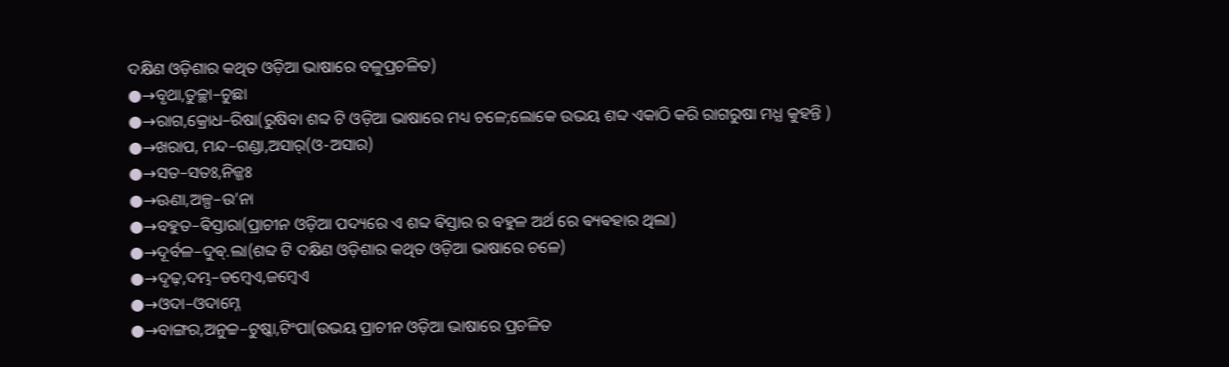ଦକ୍ଷିଣ ଓଡ଼ିଶାର କଥିତ ଓଡ଼ିଆ ଭାଷାରେ ବଳୁପ୍ରଚଳିତ)
●→ବୃଥା,ତୁଚ୍ଛା–ଚୁଛା
●→ରାଗ,କ୍ରୋଧ–ରିଷା(ରୁଷିବା ଶବ୍ଦ ଟି ଓଡ଼ିଆ ଭାଷାରେ ମଧ୍ୟ ଚଳେ;ଲୋକେ ଉଭୟ ଶବ୍ଦ ଏକାଠି କରି ରାଗରୁଷା ମଧ୍ଯ କୁହନ୍ତି )
●→ଖରାପ, ମନ୍ଦ–ଗଣ୍ଡା,ଅସାର୍(ଓ-ଅସାର)
●→ସତ–ସତଃ,ନିଜ୍ଜଃ
●→ଊଣା,ଅଳ୍ପ–ଉ’ନା
●→ବହୁତ–ଵିସ୍ତାରା(ପ୍ରାଚୀନ ଓଡ଼ିଆ ପଦ୍ୟରେ ଏ ଶବ୍ଦ ଵିସ୍ତାର ର ବହୁଳ ଅର୍ଥ ରେ ଵ୍ୟଵହାର ଥିଲା)
●→ଦୂର୍ବଳ–ଦୁଵ୍.ଲା(ଶବ୍ଦ ଟି ଦକ୍ଷିଣ ଓଡ଼ିଶାର କଥିତ ଓଡ଼ିଆ ଭାଷାରେ ଚଳେ)
●→ଦୃଢ଼,ଦମ୍ଭ–ଡମ୍ଵେଏ,ଜମ୍ଵେଏ
●→ଓଦା–ଓଦାମ୍ନେ
●→ବାଙ୍ଗର,ଅନୁଚ୍ଚ–ଟୁଷ୍କା,ଟିଂପା(ଉଭୟ ପ୍ରାଚୀନ ଓଡ଼ିଆ ଭାଷାରେ ପ୍ରଚଳିତ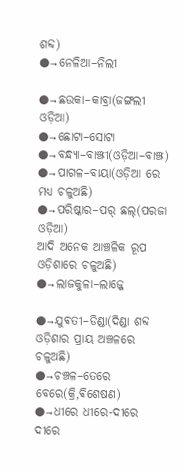ଶବ୍ଦ)
●→ନେଳିଆ–ନିଲୀ

●→ଛଉକା–କାବ୍ରା(ଜଙ୍ଗଲୀ ଓଡ଼ିଆ)
●→ଛୋଟା–ସୋଟା
●→ବନ୍ଧ୍ୟା–ବାଞ୍ଝୀ(ଓଡ଼ିଆ–ବାଞ୍ଝ)
●→ପାଗଳ–ବାୟା(ଓଡ଼ିଆ ରେ ମଧ୍ଯ ଚଳୁଅଛି)
●→ପରିଷ୍କାର–ପର୍ ଛଲ୍(ପରଜା ଓଡ଼ିଆ)
ଆଦି ଅନେକ ଆଞ୍ଚଳିକ ରୂପ ଓଡ଼ିଶାରେ ଚଳୁଅଛି)
●→ଲାଜକୁଳା–ଲାଜ୍ଜେ

●→ଯୁଵତୀ–ଡିଣ୍ଡା(ଦିଣ୍ଡା ଶବ୍ଦ ଓଡ଼ିଶାର ପ୍ରାୟ ଅଞ୍ଚଳରେ ଚଳୁଅଛି)
●→ଚଞ୍ଚଳ–ତେରେ ବେରେ(କ୍ରି,ଵିଶେଷଣ)
●→ଧୀରେ ଧୀରେ-ଦୀରେ ଦୀରେ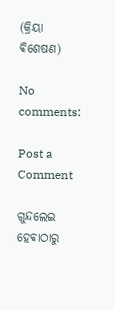(କ୍ରିୟା ଵିଶେଷଣ)

No comments:

Post a Comment

ଗୁନ୍ଦଲେଇ ହେଵାଠାରୁ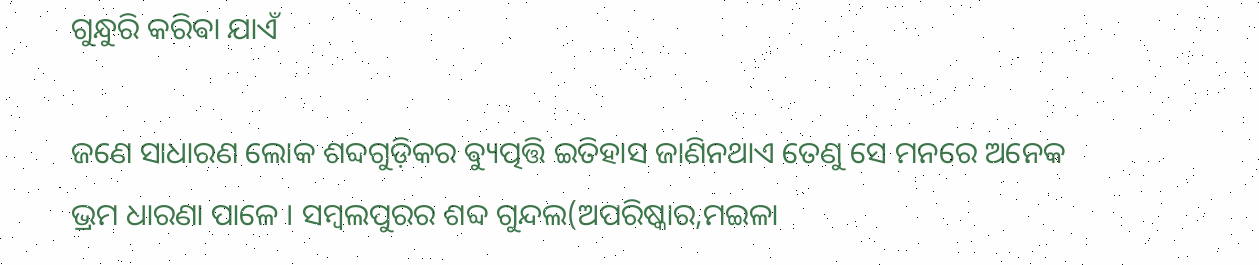ଗୁନ୍ଧୁରି କରିଵା ଯାଏଁ

ଜଣେ ସାଧାରଣ ଲୋକ ଶବ୍ଦଗୁଡ଼ିକର ଵ୍ୟୁତ୍ପତ୍ତି ଇତିହାସ ଜାଣିନଥାଏ ତେଣୁ ସେ ମନରେ ଅନେକ ଭ୍ରମ ଧାରଣା ପାଳେ । ସମ୍ବଲପୁରର ଶବ୍ଦ ଗୁନ୍ଦଲ(ଅପରିଷ୍କାର,ମଇଳା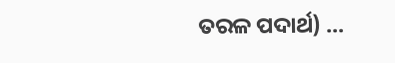ତରଳ ପଦାର୍ଥ) ...